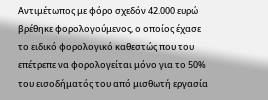Αντιμέτωπος με φόρο σχεδόν 42.000 ευρώ βρέθηκε φορολογούμενος, ο οποίος έχασε το ειδικό φορολογικό καθεστώς που του επέτρεπε να φορολογείται μόνο για το 50% του εισοδήματός του από μισθωτή εργασία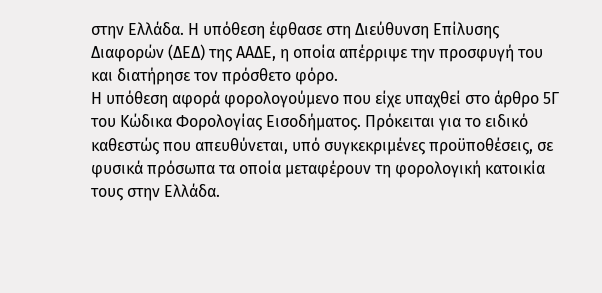στην Ελλάδα. Η υπόθεση έφθασε στη Διεύθυνση Επίλυσης Διαφορών (ΔΕΔ) της ΑΑΔΕ, η οποία απέρριψε την προσφυγή του και διατήρησε τον πρόσθετο φόρο.
Η υπόθεση αφορά φορολογούμενο που είχε υπαχθεί στο άρθρο 5Γ του Κώδικα Φορολογίας Εισοδήματος. Πρόκειται για το ειδικό καθεστώς που απευθύνεται, υπό συγκεκριμένες προϋποθέσεις, σε φυσικά πρόσωπα τα οποία μεταφέρουν τη φορολογική κατοικία τους στην Ελλάδα.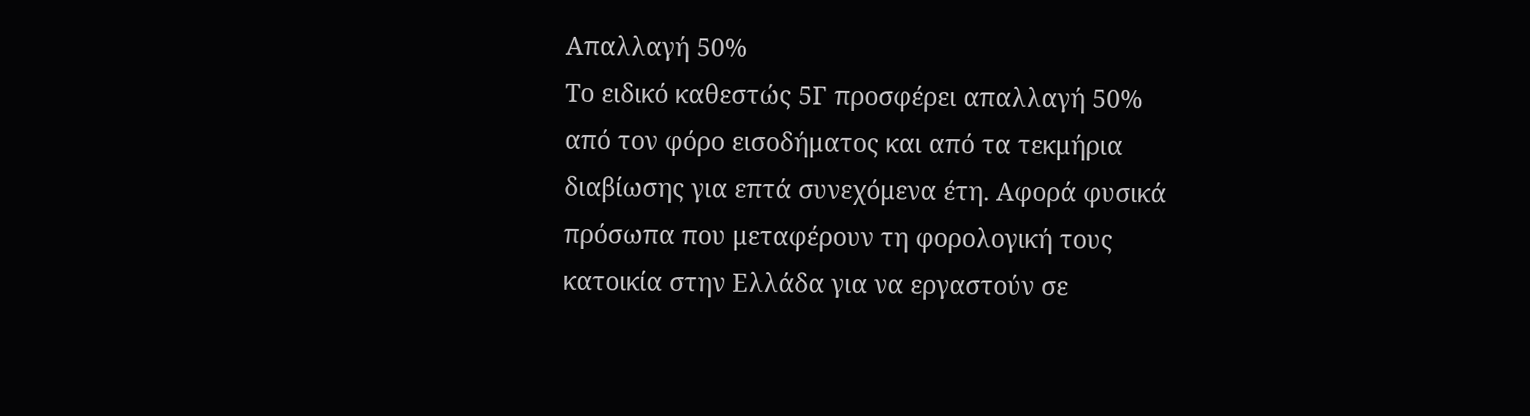Απαλλαγή 50%
Το ειδικό καθεστώς 5Γ προσφέρει απαλλαγή 50% από τον φόρο εισοδήματος και από τα τεκμήρια διαβίωσης για επτά συνεχόμενα έτη. Αφορά φυσικά πρόσωπα που μεταφέρουν τη φορολογική τους κατοικία στην Ελλάδα για να εργαστούν σε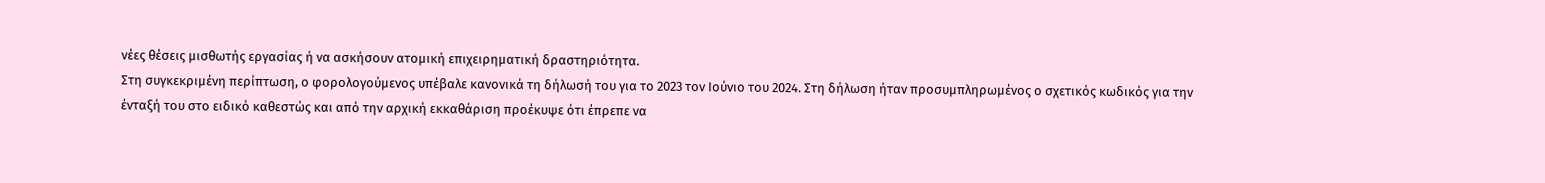νέες θέσεις μισθωτής εργασίας ή να ασκήσουν ατομική επιχειρηματική δραστηριότητα.
Στη συγκεκριμένη περίπτωση, ο φορολογούμενος υπέβαλε κανονικά τη δήλωσή του για το 2023 τον Ιούνιο του 2024. Στη δήλωση ήταν προσυμπληρωμένος ο σχετικός κωδικός για την ένταξή του στο ειδικό καθεστώς και από την αρχική εκκαθάριση προέκυψε ότι έπρεπε να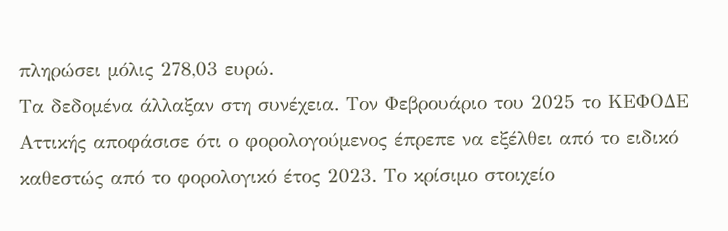πληρώσει μόλις 278,03 ευρώ.
Τα δεδομένα άλλαξαν στη συνέχεια. Τον Φεβρουάριο του 2025 το ΚΕΦΟΔΕ Αττικής αποφάσισε ότι ο φορολογούμενος έπρεπε να εξέλθει από το ειδικό καθεστώς από το φορολογικό έτος 2023. Το κρίσιμο στοιχείο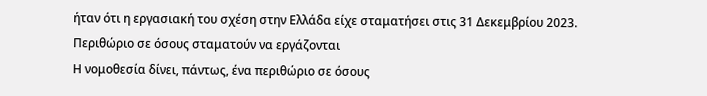ήταν ότι η εργασιακή του σχέση στην Ελλάδα είχε σταματήσει στις 31 Δεκεμβρίου 2023.
Περιθώριο σε όσους σταματούν να εργάζονται
Η νομοθεσία δίνει, πάντως, ένα περιθώριο σε όσους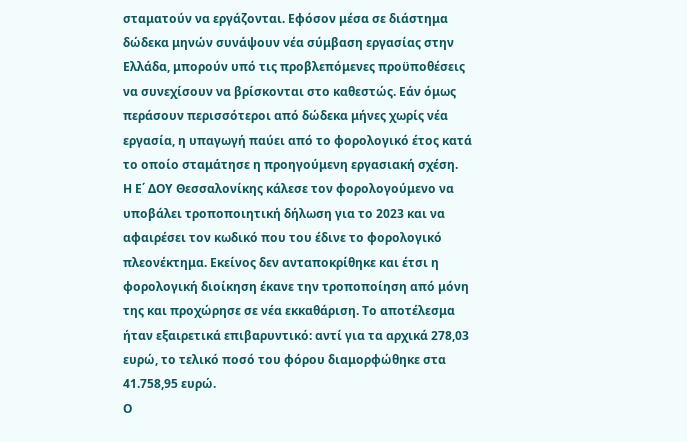σταματούν να εργάζονται. Εφόσον μέσα σε διάστημα δώδεκα μηνών συνάψουν νέα σύμβαση εργασίας στην Ελλάδα, μπορούν υπό τις προβλεπόμενες προϋποθέσεις να συνεχίσουν να βρίσκονται στο καθεστώς. Εάν όμως περάσουν περισσότεροι από δώδεκα μήνες χωρίς νέα εργασία, η υπαγωγή παύει από το φορολογικό έτος κατά το οποίο σταμάτησε η προηγούμενη εργασιακή σχέση.
Η Ε΄ ΔΟΥ Θεσσαλονίκης κάλεσε τον φορολογούμενο να υποβάλει τροποποιητική δήλωση για το 2023 και να αφαιρέσει τον κωδικό που του έδινε το φορολογικό πλεονέκτημα. Εκείνος δεν ανταποκρίθηκε και έτσι η φορολογική διοίκηση έκανε την τροποποίηση από μόνη της και προχώρησε σε νέα εκκαθάριση. Το αποτέλεσμα ήταν εξαιρετικά επιβαρυντικό: αντί για τα αρχικά 278,03 ευρώ, το τελικό ποσό του φόρου διαμορφώθηκε στα 41.758,95 ευρώ.
Ο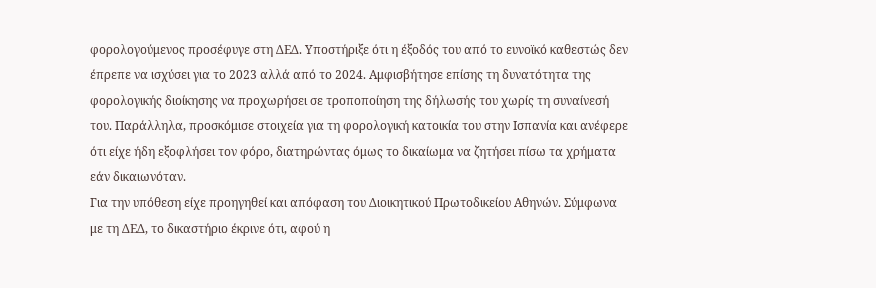φορολογούμενος προσέφυγε στη ΔΕΔ. Υποστήριξε ότι η έξοδός του από το ευνοϊκό καθεστώς δεν έπρεπε να ισχύσει για το 2023 αλλά από το 2024. Αμφισβήτησε επίσης τη δυνατότητα της φορολογικής διοίκησης να προχωρήσει σε τροποποίηση της δήλωσής του χωρίς τη συναίνεσή του. Παράλληλα, προσκόμισε στοιχεία για τη φορολογική κατοικία του στην Ισπανία και ανέφερε ότι είχε ήδη εξοφλήσει τον φόρο, διατηρώντας όμως το δικαίωμα να ζητήσει πίσω τα χρήματα εάν δικαιωνόταν.
Για την υπόθεση είχε προηγηθεί και απόφαση του Διοικητικού Πρωτοδικείου Αθηνών. Σύμφωνα με τη ΔΕΔ, το δικαστήριο έκρινε ότι, αφού η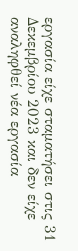εργασία είχε σταματήσει στις 31 Δεκεμβρίου 2023 και δεν είχε αναληφθεί νέα εργασία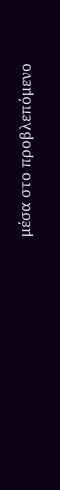μέσα στο προβλεπόμενο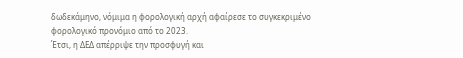δωδεκάμηνο, νόμιμα η φορολογική αρχή αφαίρεσε το συγκεκριμένο φορολογικό προνόμιο από το 2023.
Έτσι, η ΔΕΔ απέρριψε την προσφυγή και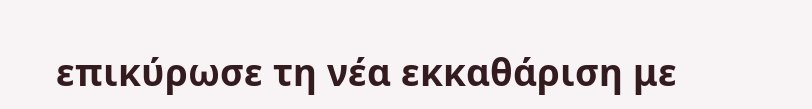επικύρωσε τη νέα εκκαθάριση με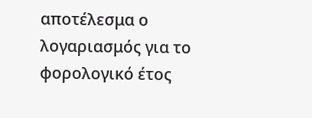αποτέλεσμα ο λογαριασμός για το φορολογικό έτος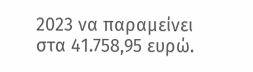2023 να παραμείνει στα 41.758,95 ευρώ.